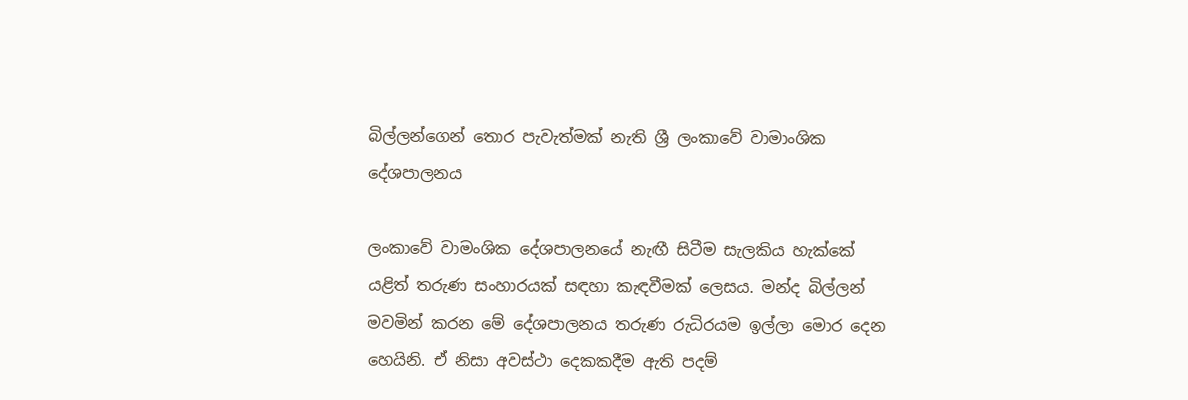බිල්ලන්ගෙන් තොර පැවැත්මක් නැති ශ්‍රී ලංකාවේ වාමාංශික දේශපාලනය

ලංකාවේ වාමංශික දේශපාලනයේ නැඟී සිටීම සැලකිය හැක්කේ යළිත් තරුණ සංහාරයක් සඳහා කැඳවීමක් ලෙසය. මන්ද බිල්ලන් මවමින් කරන මේ දේශපාලනය තරුණ රුධිරයම ඉල්ලා මොර දෙන හෙයිනි. ඒ නිසා අවස්ථා දෙකකදීම ඇති පදම්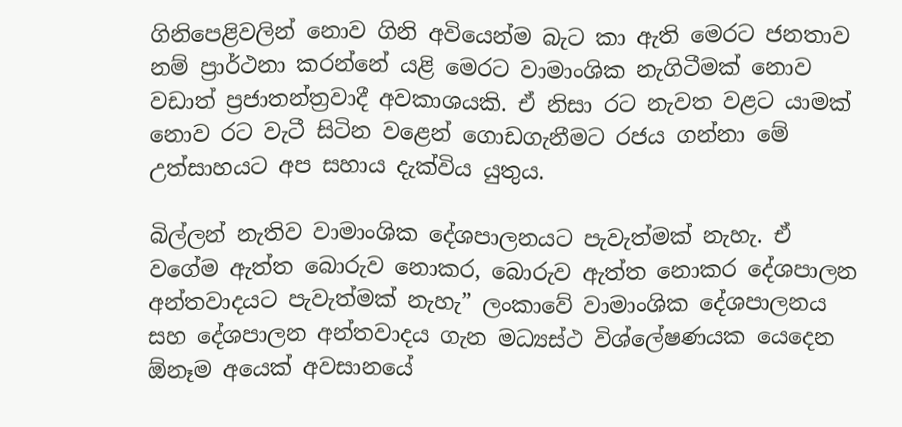ගිනිපෙළිවලින් නොව ගිනි අවියෙන්ම බැට කා ඇති මෙරට ජනතාව නම් ප්‍රාර්ථනා කරන්නේ යළි මෙරට වාමාංශික නැගිටීමක් නොව වඩාත් ප්‍රජාතන්ත්‍රවාදී අවකාශයකි. ඒ නිසා රට නැවත වළට යාමක් නොව රට වැටී සිටින වළෙන් ගොඩගැනීමට රජය ගන්නා මේ උත්සාහයට අප සහාය දැක්විය යුතුය.

බිල්ලන් නැතිව වාමාංශික දේශපාලනයට පැවැත්මක් නැහැ. ඒ වගේම ඇත්ත බොරුව නොකර, බොරුව ඇත්ත නොකර දේශපාලන අන්තවාදයට පැවැත්මක් නැහැ” ලංකාවේ වාමාංශික දේශපාලනය සහ දේශපාලන අන්තවාදය ගැන මධ්‍යස්ථ විශ්ලේෂණයක යෙදෙන ඕනෑම අයෙක් අවසානයේ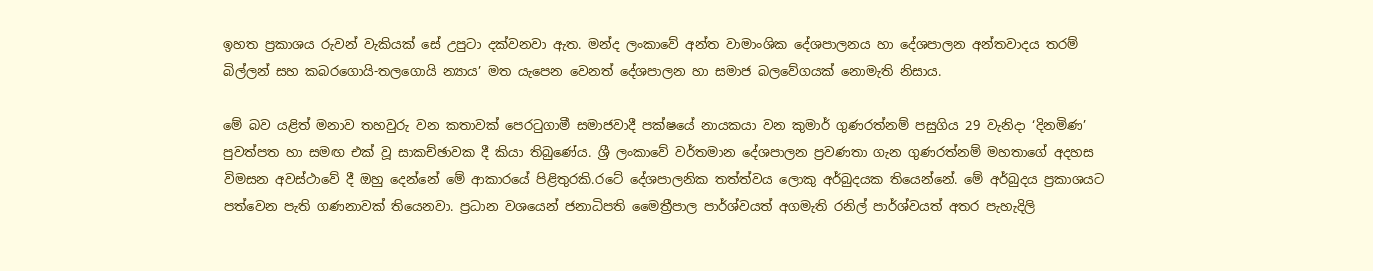ඉහත ප්‍රකාශය රුවන් වැකියක් සේ උපුටා දක්වනවා ඇත. මන්ද ලංකාවේ අන්ත වාමාංශික දේශපාලනය හා දේශපාලන අන්තවාදය තරම් බිල්ලන් සහ කබරගොයි-තලගොයි න්‍යාය’ මත යැපෙන වෙනත් දේශපාලන හා සමාජ බලවේගයක් නොමැති නිසාය.

මේ බව යළිත් මනාව තහවුරු වන කතාවක් පෙරටුගාමී සමාජවාදී පක්ෂයේ නායකයා වන කුමාර් ගුණරත්නම් පසුගිය 29 වැනිදා ‘දිනමිණ’ පුවත්පත හා සමඟ එක් වූ සාකච්ඡාවක දී කියා තිබුණේය. ශ්‍රී ලංකාවේ වර්තමාන දේශපාලන ප්‍රවණතා ගැන ගුණරත්නම් මහතාගේ අදහස විමසන අවස්ථාවේ දී ඔහු දෙන්නේ මේ ආකාරයේ පිළිතුරකි.රටේ දේශපාලනික තත්ත්වය ලොකු අර්බුදයක තියෙන්නේ. මේ අර්බුදය ප්‍රකාශයට පත්වෙන පැති ගණනාවක් තියෙනවා. ප්‍රධාන වශයෙන් ජනාධිපති මෛත්‍රීපාල පාර්ශ්ව‍යත් අගමැති රනිල් පාර්ශ්වයත් අතර පැහැදිලි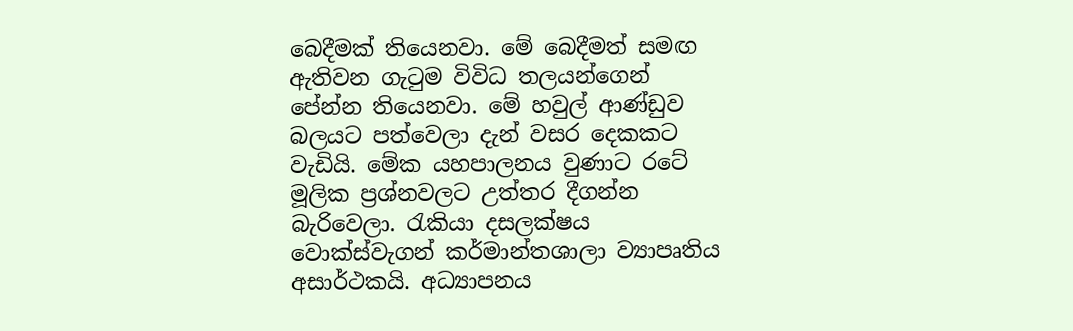බෙදීමක් තියෙනවා. මේ බෙදීමත් සමඟ ඇතිවන ගැටුම විවිධ තලයන්ගෙන් පේන්න තියෙනවා. මේ හවුල් ආණ්ඩුව බලයට පත්වෙලා දැන් වසර දෙකකට වැඩියි. මේක යහපාලනය වුණාට රටේ මූලික ප්‍රශ්නවලට උත්තර දීගන්න බැරිවෙලා. රැකියා දසලක්ෂය වොක්ස්වැගන් කර්මාන්තශාලා ව්‍යාපෘතිය අසාර්ථකයි. අධ්‍යාපනය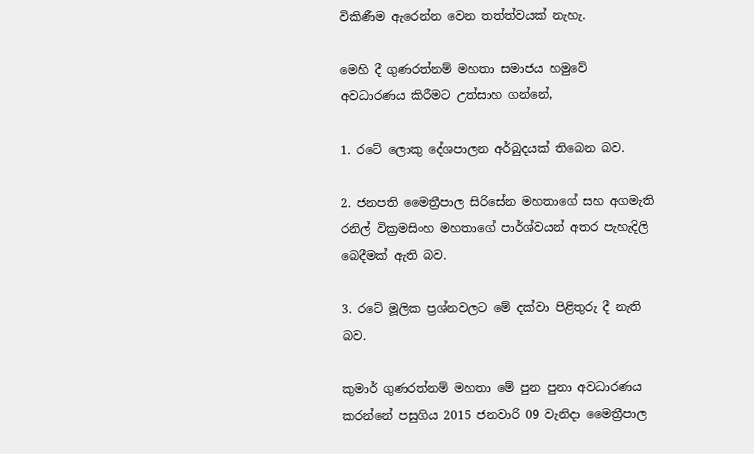විකිණීම ඇරෙන්න වෙන තත්ත්වයක් නැහැ.

මෙහි දී ගුණරත්නම් මහතා සමාජය හමුවේ අවධාරණය කිරීමට උත්සාහ ගන්නේ,

1. රටේ ලොකු දේශපාලන අර්බුදයක් තිබෙන බව.

2. ජනපති මෛත්‍රීපාල සිරිසේන මහතාගේ සහ අගමැති රනිල් වික්‍රමසිංහ මහතාගේ පාර්ශ්වයන් අතර පැහැදිලි බෙදීමක් ඇති බව.

3. රටේ මූලික ප්‍රශ්නවලට මේ දක්වා පිළිතුරු දී නැති බව.

කුමාර් ගුණරත්නම් මහතා මේ පුන පුනා අවධාරණය කරන්නේ පසුගිය 2015 ජනවාරි 09 වැනිදා මෛත්‍රීපාල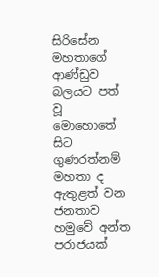සිරිසේන මහතාගේ ආණ්ඩුව බලයට පත් වූ මොහොතේ සිට ගුණරත්නම් මහතා ද ඇතුළත් වන ජනතාව හමුවේ අන්ත පරාජයක්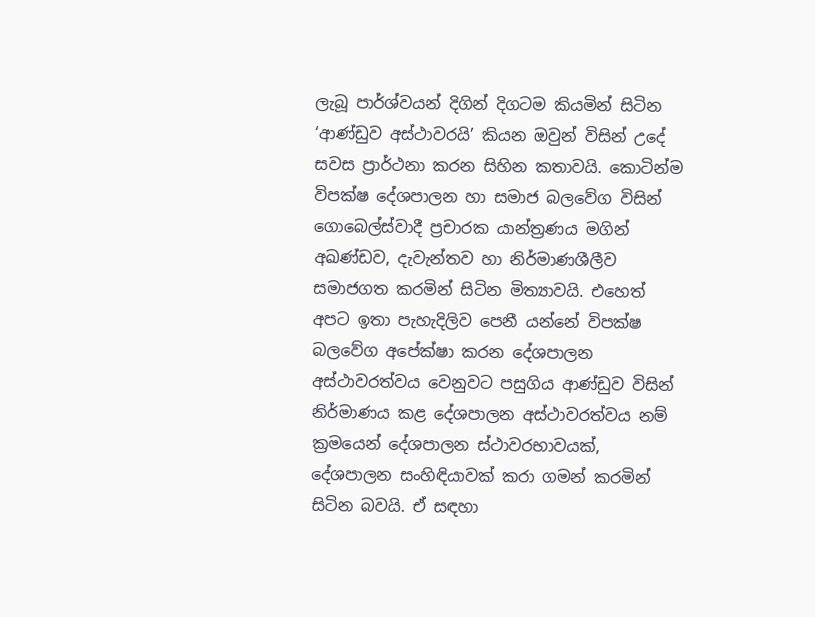ලැබූ පාර්ශ්වයන් දිගින් දිගටම කියමින් සිටින ‘ආණ්ඩුව අස්ථාවරයි’ කියන ඔවුන් විසින් උදේ සවස ප්‍රාර්ථනා කරන සිහින කතාවයි. කොටින්ම විපක්ෂ දේශපාලන හා සමාජ බලවේග විසින් ගොබෙල්ස්වාදී ප්‍රචාරක යාන්ත්‍රණය මගින් අඛණ්ඩව, දැවැන්තව හා නිර්මාණශීලීව සමාජගත කරමින් සිටින මිත්‍යාවයි. එහෙත් අපට ඉතා පැහැදිලිව පෙනී යන්නේ විපක්ෂ බලවේග අපේක්ෂා කරන දේශපාලන අස්ථාවරත්වය වෙනුවට පසුගිය ආණ්ඩුව විසින් නිර්මාණය කළ දේශපාලන අස්ථාවරත්වය නම් ක්‍රමයෙන් දේශපාලන ස්ථාවරභාවයක්, දේශපාලන සංහිඳියාවක් කරා ගමන් කරමින් සිටින බවයි. ඒ සඳහා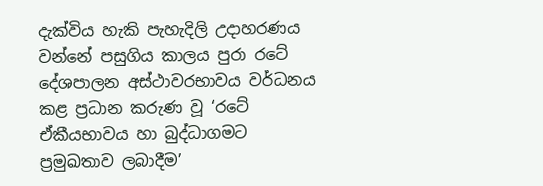දැක්විය හැකි පැහැදිලි උදාහරණය වන්නේ පසුගිය කාලය පුරා රටේ දේශපාලන අස්ථාවරභාවය වර්ධනය කළ ප්‍රධාන කරුණ වූ ‘රටේ ඒකීයභාවය හා බුද්ධාගමට ප්‍රමුඛතාව ලබාදීම’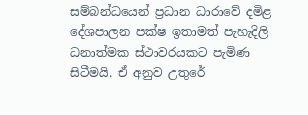සම්බන්ධයෙන් ප්‍රධාන ධාරාවේ දමිළ දේශපාලන පක්ෂ ඉතාමත් පැහැදිලි ධනාත්මක ස්ථාවරයකට පැමිණ සිටීමයි. ඒ අනුව උතුරේ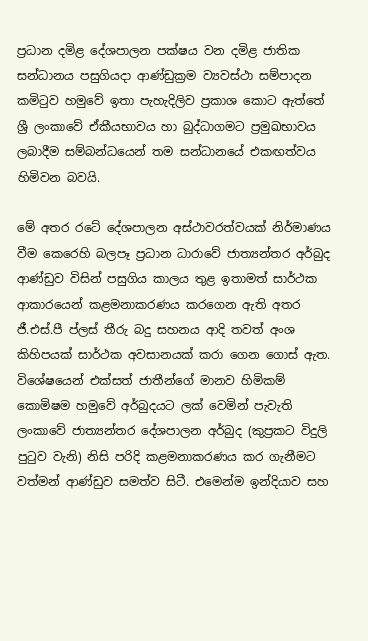ප්‍රධාන දමිළ දේශපාලන පක්ෂය වන දමිළ ජාතික සන්ධානය පසුගියදා ආණ්ඩුක්‍රම ව්‍යවස්ථා සම්පාදන කමිටුව හමුවේ ඉතා පැහැදිලිව ප්‍රකාශ කොට ඇත්තේ ශ්‍රී ලංකාවේ ඒකීයභාවය හා බුද්ධාගමට ප්‍රමුඛභාවය ලබාදීම සම්බන්ධයෙන් තම සන්ධානයේ එකඟත්වය හිමිවන බවයි.

මේ අතර රටේ දේශපාලන අස්ථාවරත්වයක් නිර්මාණය වීම කෙරෙහි බලපෑ ප්‍රධාන ධාරාවේ ජාත්‍යන්තර අර්බුද ආණ්ඩුව විසින් පසුගිය කාලය තුළ ඉතාමත් සාර්ථක ආකාරයෙන් කළමනාකරණය කරගෙන ඇති අතර ජී.එස්.පී ප්ලස් තීරු බදු සහනය ආදි තවත් අංශ කිහිපයක් සාර්ථක අවසානයක් කරා ගෙන ගොස් ඇත. විශේෂයෙන් එක්සත් ජාතීන්ගේ මානව හිමිකම් කොමිෂම හමුවේ අර්බුදයට ලක් වෙමින් පැවැති ලංකාවේ ජාත්‍යන්තර දේශපාලන අර්බුද (කුප්‍රකට විදුලි පුටුව වැනි) නිසි පරිදි කළමනාකරණය කර ගැනීමට වත්මන් ආණ්ඩුව සමත්ව සිටී. එමෙන්ම ඉන්දියාව සහ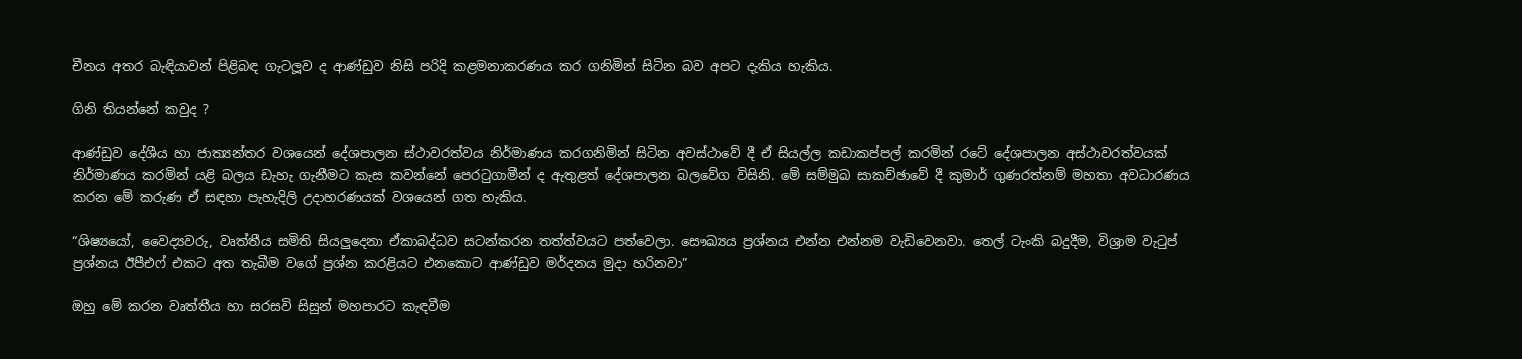චීනය අතර බැඳියාවන් පිළිබඳ ගැටලූව ද ආණ්ඩුව නිසි පරිදි කළමනාකරණය කර ගනිමින් සිටින බව අපට දැකිය හැකිය.

ගිනි තියන්නේ කවුද ?

ආණ්ඩුව දේශීය හා ජාත්‍යන්තර වශයෙන් දේශපාලන ස්ථාවරත්වය නිර්මාණය කරගනිමින් සිටින අවස්ථාවේ දී ඒ සියල්ල කඩාකප්පල් කරමින් රටේ දේශපාලන අස්ථාවරත්වයක් නිර්මාණය කරමින් යළි බලය ඩැහැ ගැනීමට කැස කවන්නේ පෙරටුගාමීන් ද ඇතුළත් දේශපාලන බලවේග විසිනි. මේ සම්මුඛ සාකච්ඡාවේ දී කුමාර් ගුණරත්නම් මහතා අවධාරණය කරන මේ කරුණ ඒ සඳහා පැහැදිලි උදාහරණයක් වශයෙන් ගත හැකිය.

“ශිෂ්‍යයෝ, වෛද්‍යවරු, වෘත්තීය සමිති සියලුදෙනා ඒකාබද්ධව සටන්කරන තත්ත්වයට පත්වෙලා. සෞඛ්‍යය ප්‍රශ්නය එන්න එන්නම වැඩිවෙනවා. තෙල් ටැංකි බදුදීම, විශ්‍රාම වැටුප් ප්‍රශ්නය ඊපීඑෆ් එකට අත තැබීම වගේ ප්‍රශ්න කරළියට එනකොට ආණ්ඩුව මර්දනය මුදා හරිනවා”

ඔහු මේ කරන වෘත්තීය හා සරසවි සිසුන් මහපාරට කැඳවීම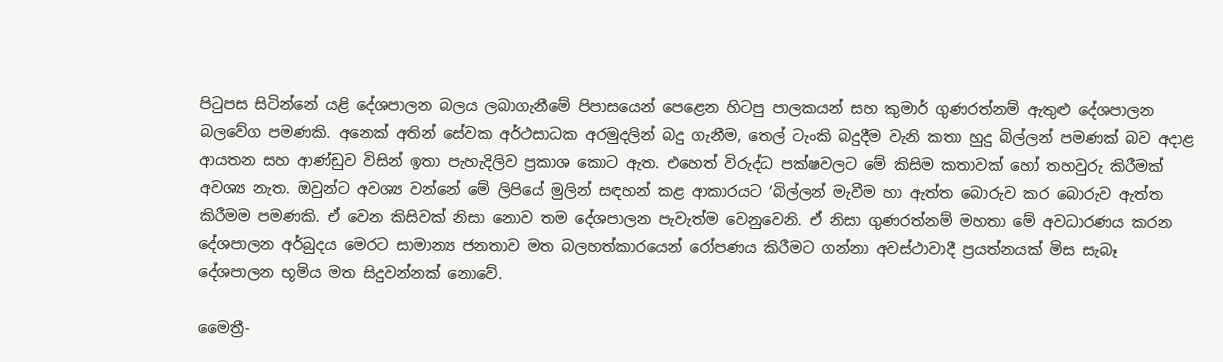පිටුපස සිටින්නේ යළි දේශපාලන බලය ලබාගැනීමේ පිපාසයෙන් පෙළෙන හිටපු පාලකයන් සහ කුමාර් ගුණරත්නම් ඇතුළු දේශපාලන බලවේග පමණකි. අනෙක් අතින් සේවක අර්ථසාධක අරමුදලින් බදු ගැනීම, තෙල් ටැංකි බදුදීම වැනි කතා හුදු බිල්ලන් පමණක් බව අදාළ ආයතන සහ ආණ්ඩුව විසින් ඉතා පැහැදිලිව ප්‍රකාශ කොට ඇත. එහෙත් විරුද්ධ පක්ෂවලට මේ කිසිම කතාවක් හෝ තහවුරු කිරීමක් අවශ්‍ය නැත. ඔවුන්ට අවශ්‍ය වන්නේ මේ ලිපියේ මුලින් සඳහන් කළ ආකාරයට ‘බිල්ලන් මැවීම හා ඇත්ත බොරුව කර බොරුව ඇත්ත කිරීමම පමණකි. ඒ වෙන කිසිවක් නිසා නොව තම දේශපාලන පැවැත්ම වෙනුවෙනි. ඒ නිසා ගුණරත්නම් මහතා මේ අවධාරණය කරන දේශපාලන අර්බුදය මෙරට සාමාන්‍ය ජනතාව මත බලහත්කාරයෙන් රෝපණය කිරීමට ගන්නා අවස්ථාවාදී ප්‍රයත්නයක් මිස සැබෑ දේශපාලන භූමිය මත සිදුවන්නක් නොවේ.

මෛත්‍රී-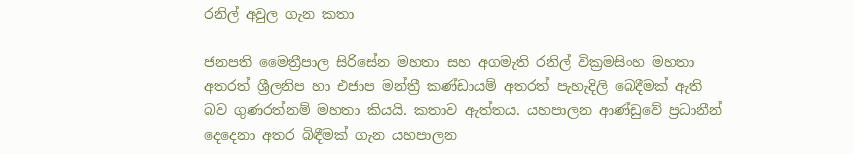රනිල් අවුල ගැන කතා

ජනපති මෛත්‍රීපාල සිරිසේන මහතා සහ අගමැති රනිල් වික්‍රමසිංහ මහතා අතරත් ශ්‍රීලනිප හා එජාප මන්ත්‍රී කණ්ඩායම් අතරත් පැහැදිලි බෙදීමක් ඇති බව ගුණරත්නම් මහතා කියයි. කතාව ඇත්තය. යහපාලන ආණ්ඩුවේ ප්‍රධානීන් දෙදෙනා අතර බිඳීමක් ගැන යහපාලන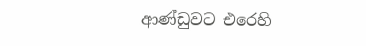ආණ්ඩුවට එරෙහි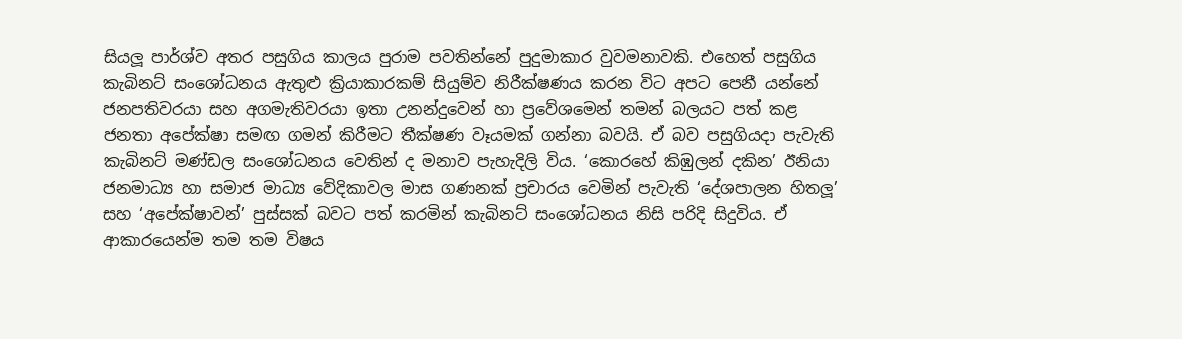සියලූ පාර්ශ්ව අතර පසුගිය කාලය පුරාම පවතින්නේ පුදුමාකාර වුවමනාවකි. එහෙත් පසුගිය කැබිනට් සංශෝධනය ඇතුළු ක්‍රියාකාරකම් සියුම්ව නිරීක්ෂණය කරන විට අපට පෙනී යන්නේ ජනපතිවරයා සහ අගමැතිවරයා ඉතා උනන්දුවෙන් හා ප්‍රවේශමෙන් තමන් බලයට පත් කළ ජනතා අපේක්ෂා සමඟ ගමන් කිරීමට තීක්ෂණ වෑයමක් ගන්නා බවයි. ඒ බව පසුගියදා පැවැති කැබිනට් මණ්ඩල සංශෝධනය වෙතින් ද මනාව පැහැදිලි විය. ‘කොරහේ කිඹුලන් දකින’ ඊනියා ජනමාධ්‍ය හා සමාජ මාධ්‍ය වේදිකාවල මාස ගණනක් ප්‍රචාරය වෙමින් පැවැති ‘දේශපාලන හිතලූ’ සහ ‘අපේක්ෂාවන්’ පුස්සක් බවට පත් කරමින් කැබිනට් සංශෝධනය නිසි පරිදි සිදුවිය. ඒ ආකාරයෙන්ම තම තම විෂය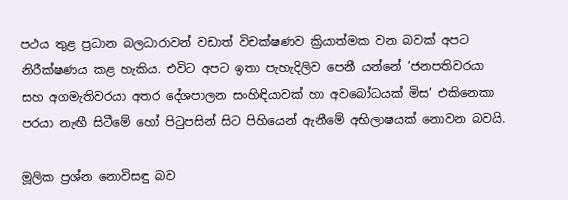පථය තුළ ප්‍රධාන බලධාරාවන් වඩාත් විචක්ෂණව ක්‍රියාත්මක වන බවක් අපට නිරීක්ෂණය කළ හැකිය. එවිට අපට ඉතා පැහැදිලිව පෙනී යන්නේ ‘ජනපතිවරයා සහ අගමැතිවරයා අතර දේශපාලන සංහිඳියාවක් හා අවබෝධයක් මිස’ එකිනෙකා පරයා නැඟී සිටීමේ හෝ පිටුපසින් සිට පිහියෙන් ඇනීමේ අභිලාෂයක් නොවන බවයි.

මූලික ප්‍රශ්න නොවිසඳු බව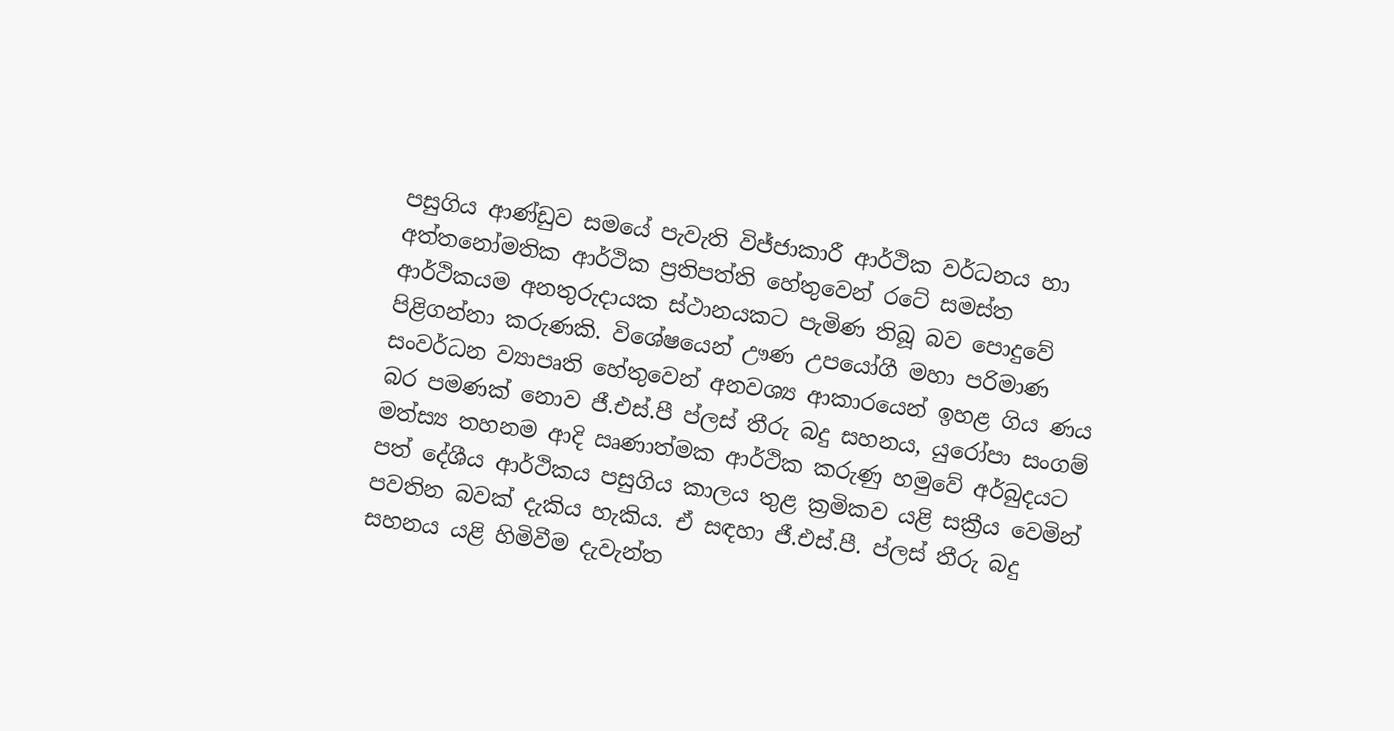පසුගිය ආණ්ඩුව සමයේ පැවැති විජ්ජාකාරී ආර්ථික වර්ධනය හා අත්තනෝමතික ආර්ථික ප්‍රතිපත්ති හේතුවෙන් රටේ සමස්ත ආර්ථිකයම අනතුරුදායක ස්ථානයකට පැමිණ තිබූ බව පොදුවේ පිළිගන්නා කරුණකි. විශේෂයෙන් ඌණ උපයෝගී මහා පරිමාණ සංවර්ධන ව්‍යාපෘති හේතුවෙන් අනවශ්‍ය ආකාරයෙන් ඉහළ ගිය ණය බර පමණක් නොව ජී.එස්.පී ප්ලස් තීරු බදු සහනය, යුරෝපා සංගම් මත්ස්‍ය තහනම ආදි ඍණාත්මක ආර්ථික කරුණු හමුවේ අර්බුදයට පත් දේශීය ආර්ථිකය පසුගිය කාලය තුළ ක්‍රමිකව යළි සක්‍රීය වෙමින් පවතින බවක් දැකිය හැකිය. ඒ සඳහා ජී.එස්.පී. ප්ලස් තීරු බදු සහනය යළි හිමිවීම දැවැන්ත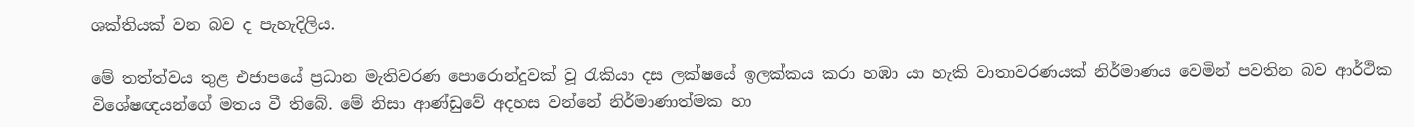ශක්තියක් වන බව ද පැහැදිලිය.

මේ තත්ත්වය තුළ එජාපයේ ප්‍රධාන මැතිවරණ පොරොන්දුවක් වූ රැකියා දස ලක්ෂයේ ඉලක්කය කරා හඹා යා හැකි වාතාවරණයක් නිර්මාණය වෙමින් පවතින බව ආර්ථික විශේෂඥයන්ගේ මතය වී තිබේ. මේ නිසා ආණ්ඩුවේ අදහස වන්නේ නිර්මාණාත්මක හා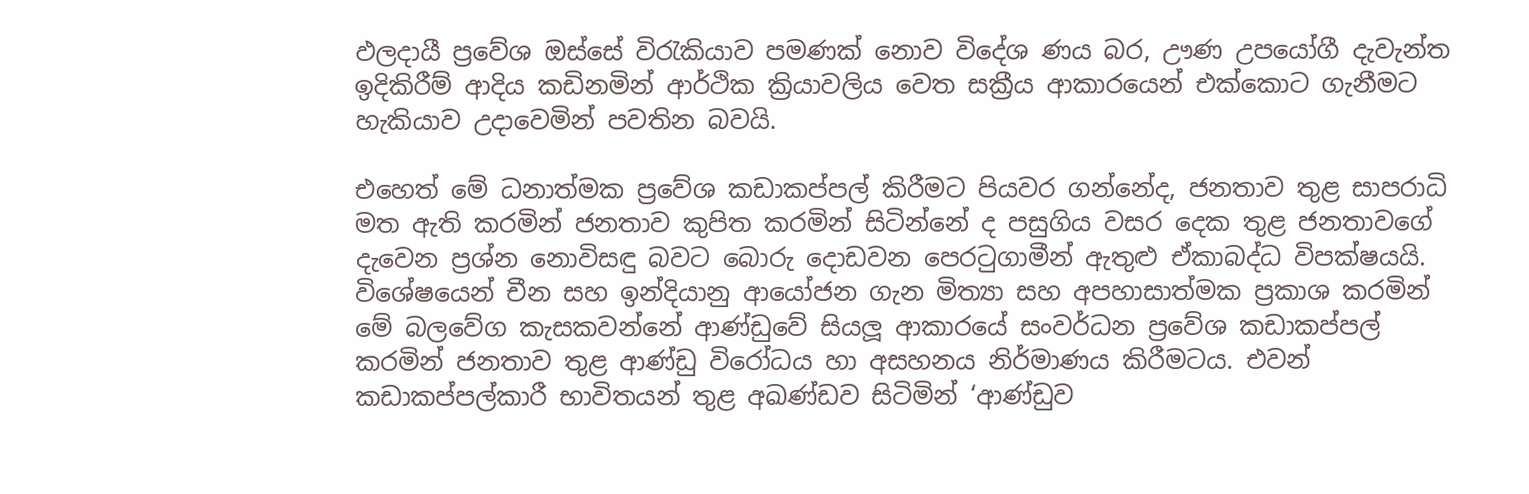ඵලදායී ප්‍රවේශ ඔස්සේ විරැකියාව පමණක් නොව විදේශ ණය බර, ඌණ උපයෝගී දැවැන්ත ඉදිකිරීම් ආදිය කඩිනමින් ආර්ථික ක්‍රියාවලිය වෙත සක්‍රීය ආකාරයෙන් එක්කොට ගැනීමට හැකියාව උදාවෙමින් පවතින බවයි.

එහෙත් මේ ධනාත්මක ප්‍රවේශ කඩාකප්පල් කිරීමට පියවර ගන්නේද, ජනතාව තුළ සාපරාධි මත ඇති කරමින් ජනතාව කුපිත කරමින් සිටින්නේ ද පසුගිය වසර දෙක තුළ ජනතාවගේ දැවෙන ප්‍රශ්න නොවිසඳු බවට බොරු දොඩවන පෙරටුගාමීන් ඇතුළු ඒකාබද්ධ විපක්ෂයයි. විශේෂයෙන් චීන සහ ඉන්දියානු ආයෝජන ගැන මිත්‍යා සහ අපහාසාත්මක ප්‍රකාශ කරමින් මේ බලවේග කැසකවන්නේ ආණ්ඩුවේ සියලූ ආකාරයේ සංවර්ධන ප්‍රවේශ කඩාකප්පල් කරමින් ජනතාව තුළ ආණ්ඩු විරෝධය හා අසහනය නිර්මාණය කිරීමටය. එවන් කඩාකප්පල්කාරී භාවිතයන් තුළ අඛණ්ඩව සිටිමින් ‘ආණ්ඩුව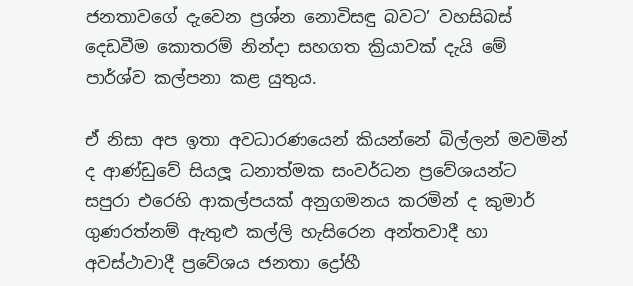ජනතාවගේ දැවෙන ප්‍රශ්න නොවිසඳු බවට’ වහසිබස් දෙඩවීම කොතරම් නින්දා සහගත ක්‍රියාවක් දැයි මේ පාර්ශ්ව කල්පනා කළ යුතුය.

ඒ නිසා අප ඉතා අවධාරණයෙන් කියන්නේ බිල්ලන් මවමින් ද ආණ්ඩුවේ සියලූ ධනාත්මක සංවර්ධන ප්‍රවේශයන්ට සපුරා එරෙහි ආකල්පයක් අනුගමනය කරමින් ද කුමාර් ගුණරත්නම් ඇතුළු කල්ලි හැසිරෙන අන්තවාදී හා අවස්ථාවාදී ප්‍රවේශය ජනතා ද්‍රෝහී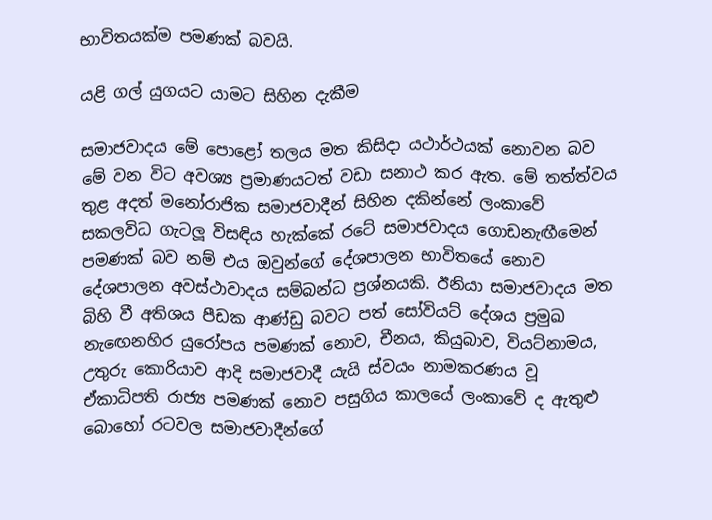භාවිතයක්ම පමණක් බවයි.

යළි ගල් යුගයට යාමට සිහින දැකීම

සමාජවාදය මේ පොළෝ තලය මත කිසිදා යථාර්ථයක් නොවන බව මේ වන විට අවශ්‍ය ප්‍රමාණයටත් වඩා සනාථ කර ඇත. මේ තත්ත්වය තුළ අදත් මනෝරාජික සමාජවාදීන් සිහින දකින්නේ ලංකාවේ සකලවිධ ගැටලූ විසඳිය හැක්කේ රටේ සමාජවාදය ගොඩනැඟීමෙන් පමණක් බව නම් එය ඔවුන්ගේ දේශපාලන භාවිතයේ නොව දේශපාලන අවස්ථාවාදය සම්බන්ධ ප්‍රශ්නයකි. ඊනියා සමාජවාදය මත බිහි වී අතිශය පීඩක ආණ්ඩු බවට පත් සෝවියට් දේශය ප්‍රමුඛ නැඟෙනහිර යුරෝපය පමණක් නොව, චීනය, කියුබාව, වියට්නාමය, උතුරු කොරියාව ආදි සමාජවාදී යැයි ස්වයං නාමකරණය වූ ඒකාධිපති රාජ්‍ය පමණක් නොව පසුගිය කාලයේ ලංකාවේ ද ඇතුළු බොහෝ රටවල සමාජවාදීන්ගේ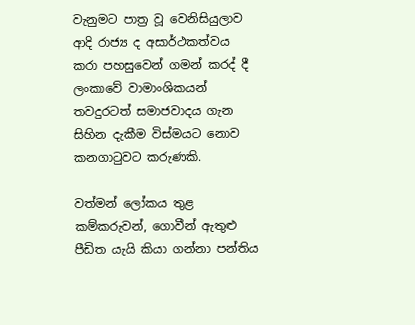වැනුමට පාත්‍ර වූ වෙනිසියුලාව ආදි රාජ්‍ය ද අසාර්ථකත්වය කරා පහසුවෙන් ගමන් කරද් දී ලංකාවේ වාමාංශිකයන් තවදුරටත් සමාජවාදය ගැන සිහින දැකීම විස්මයට නොව කනගාටුවට කරුණකි.

වත්මන් ලෝකය තුළ කම්කරුවන්, ගොවීන් ඇතුළු පීඩිත යැයි කියා ගන්නා පන්තිය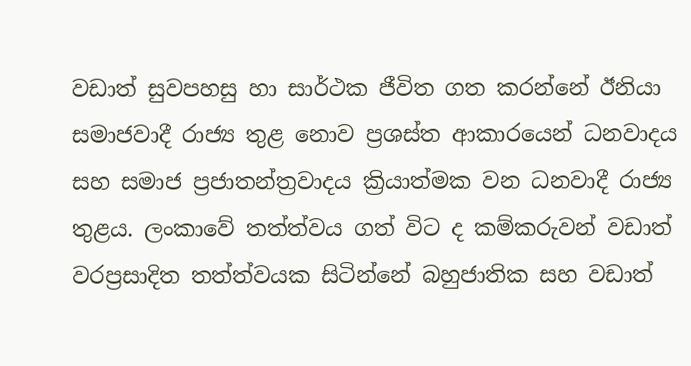වඩාත් සුවපහසු හා සාර්ථක ජීවිත ගත කරන්නේ ඊනියා සමාජවාදී රාජ්‍ය තුළ නොව ප්‍රශස්ත ආකාරයෙන් ධනවාදය සහ සමාජ ප්‍රජාතන්ත්‍රවාදය ක්‍රියාත්මක වන ධනවාදී රාජ්‍ය තුළය. ලංකාවේ තත්ත්වය ගත් විට ද කම්කරුවන් වඩාත් වරප්‍රසාදිත තත්ත්වයක සිටින්නේ බහුජාතික සහ වඩාත්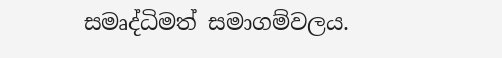සමෘද්ධිමත් සමාගම්වලය.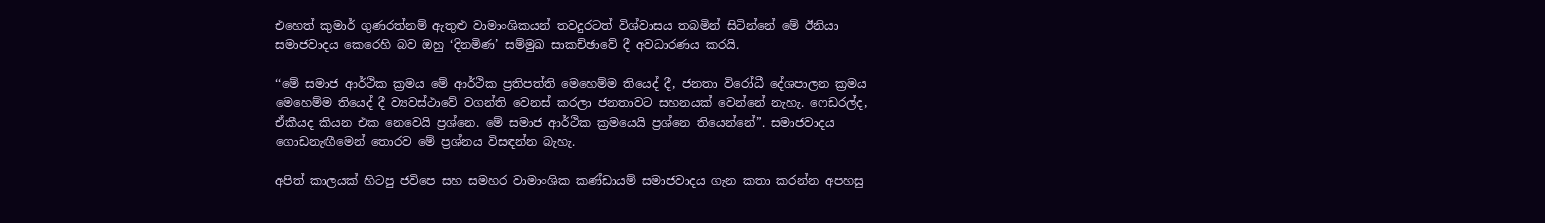එහෙත් කුමාර් ගුණරත්නම් ඇතුළු වාමාංශිකයන් තවදුරටත් විශ්වාසය තබමින් සිටින්නේ මේ ඊනියා සමාජවාදය කෙරෙහි බව ඔහු ‘දිනමිණ’ සම්මුඛ සාකච්ඡාවේ දී අවධාරණය කරයි.

‘‘මේ සමාජ ආර්ථික ක්‍රමය මේ ආර්ථික ප්‍රතිපත්ති මෙහෙම්ම තියෙද් දී, ජනතා විරෝධී දේශපාලන ක්‍රමය මෙහෙම්ම තියෙද් දී ව්‍යවස්ථාවේ වගන්ති වෙනස් කරලා ජනතාවට සහනයක් වෙන්නේ නැහැ. ෆෙඩරල්ද, ඒකීයද කියන එක නෙවෙයි ප්‍රශ්නෙ. මේ සමාජ ආර්ථික ක්‍රමයෙයි ප්‍රශ්නෙ තියෙන්නේ”. සමාජවාදය ගොඩනැඟීමෙන් තොරව මේ ප්‍රශ්නය විසඳන්න බැහැ.

අපිත් කාලයක් හිටපු ජවිපෙ සහ සමහර වාමාංශික කණ්ඩායම් සමාජවාදය ගැන කතා කරන්න අපහසු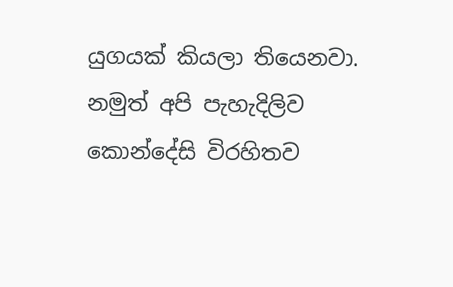යුගයක් කියලා තියෙනවා. නමුත් අපි පැහැදිලිව කොන්දේසි විරහිතව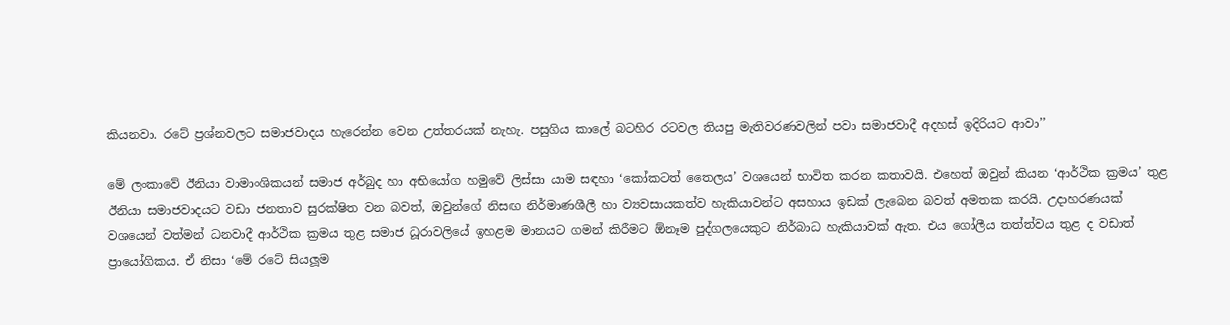කියනවා. රටේ ප්‍රශ්නවලට සමාජවාදය හැරෙන්න වෙන උත්තරයක් නැහැ. පසුගිය කාලේ බටහිර රටවල තියපු මැතිවරණවලින් පවා සමාජවාදී අදහස් ඉදිරියට ආවා’’

මේ ලංකාවේ ඊනියා වාමාංශිකයන් සමාජ අර්බුද හා අභියෝග හමුවේ ලිස්සා යාම සඳහා ‘කෝකටත් තෛලය’ වශයෙන් භාවිත කරන කතාවයි. එහෙත් ඔවුන් කියන ‘ආර්ථික ක්‍රමය’ තුළ ඊනියා සමාජවාදයට වඩා ජනතාව සුරක්ෂිත වන බවත්, ඔවුන්ගේ නිසඟ නිර්මාණශීලී හා ව්‍යවසායකත්ව හැකියාවන්ට අසහාය ඉඩක් ලැබෙන බවත් අමතක කරයි. උදාහරණයක් වශයෙන් වත්මන් ධනවාදී ආර්ථික ක්‍රමය තුළ සමාජ ධූරාවලියේ ඉහළම මානයට ගමන් කිරීමට ඕනෑම පුද්ගලයෙකුට නිර්බාධ හැකියාවක් ඇත. එය ගෝලීය තත්ත්වය තුළ ද වඩාත් ප්‍රායෝගිකය. ඒ නිසා ‘මේ රටේ සියලූම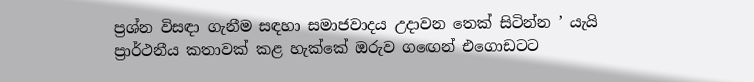ප්‍රශ්න විසඳා ගැනීම සඳහා සමාජවාදය උදාවන තෙක් සිටින්න ’ යැයි ප්‍රාර්ථනීය කතාවක් කළ හැක්කේ ඔරුව ගඟෙන් එගොඩටට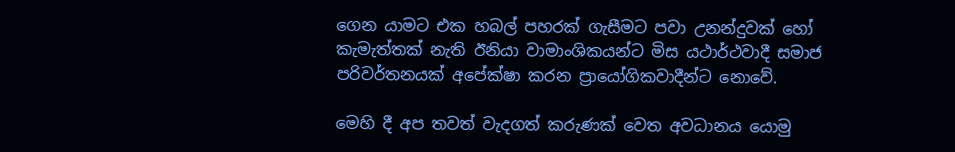ගෙන යාමට එක හබල් පහරක් ගැසීමට පවා උනන්දුවක් හෝ කැමැත්තක් නැති ඊනියා වාමාංශිකයන්ට මිස යථාර්ථවාදී සමාජ පරිවර්තනයක් අපේක්ෂා කරන ප්‍රායෝගිකවාදීන්ට නොවේ.

මෙහි දී අප තවත් වැදගත් කරුණක් වෙත අවධානය යොමු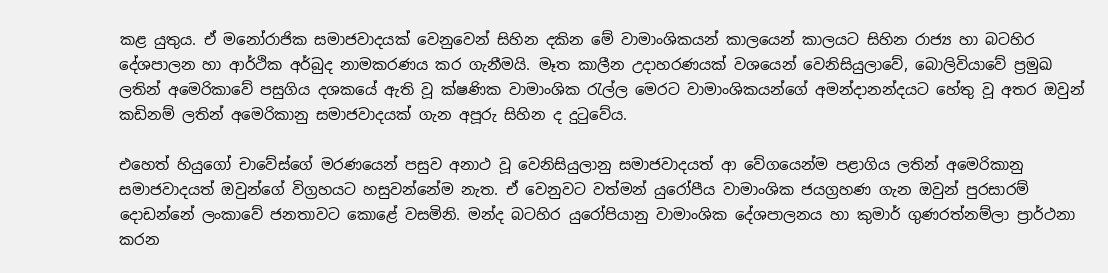කළ යුතුය. ඒ මනෝරාජික සමාජවාදයක් වෙනුවෙන් සිහින දකින මේ වාමාංශිකයන් කාලයෙන් කාලයට සිහින රාජ්‍ය හා බටහිර දේශපාලන හා ආර්ථික අර්බුද නාමකරණය කර ගැනීමයි. මෑත කාලීන උදාහරණයක් වශයෙන් වෙනිසියුලාවේ, බොලිවියාවේ ප්‍රමුඛ ලතින් අමෙරිකාවේ පසුගිය දශකයේ ඇති වූ ක්ෂණික වාමාංශික රැල්ල මෙරට වාමාංශිකයන්ගේ අමන්දානන්දයට හේතු වූ අතර ඔවුන් කඩිනම් ලතින් අමෙරිකානු සමාජවාදයක් ගැන අපූරු සිහින ද දුටුවේය.

එහෙත් හියුගෝ චාවේස්ගේ මරණයෙන් පසුව අනාථ වූ වෙනිසියුලානු සමාජවාදයත් ආ වේගයෙන්ම පළාගිය ලතින් අමෙරිකානු සමාජවාදයත් ඔවුන්ගේ විග්‍රහයට හසුවන්නේම නැත. ඒ වෙනුවට වත්මන් යුරෝපීය වාමාංශික ජයග්‍රහණ ගැන ඔවුන් පුරසාරම් දොඩන්නේ ලංකාවේ ජනතාවට කොළේ වසමිනි. මන්ද බටහිර යුරෝපියානු වාමාංශික දේශපාලනය හා කුමාර් ගුණරත්නම්ලා ප්‍රාර්ථනා කරන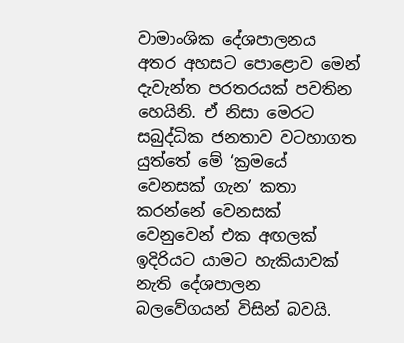වාමාංශික දේශපාලනය අතර අහසට පොළොව මෙන් දැවැන්ත පරතරයක් පවතින හෙයිනි. ඒ නිසා මෙරට සබුද්ධික ජනතාව වටහාගත යුත්තේ මේ ‘ක්‍රමයේ වෙනසක් ගැන’ කතා කරන්නේ වෙනසක් වෙනුවෙන් එක අඟලක් ඉදිරියට යාමට හැකියාවක් නැති දේශපාලන බලවේගයන් විසින් බවයි.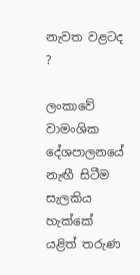නැවත වළටද ?

ලංකාවේ වාමංශික දේශපාලනයේ නැඟී සිටීම සැලකිය හැක්කේ යළිත් තරුණ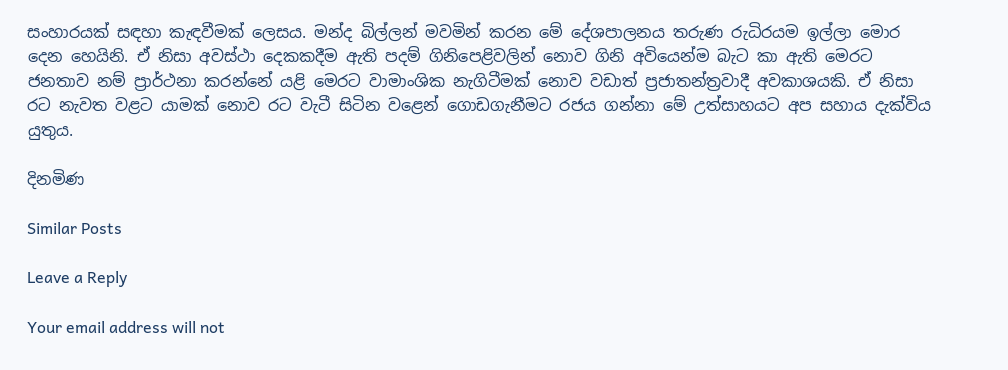සංහාරයක් සඳහා කැඳවීමක් ලෙසය. මන්ද බිල්ලන් මවමින් කරන මේ දේශපාලනය තරුණ රුධිරයම ඉල්ලා මොර දෙන හෙයිනි. ඒ නිසා අවස්ථා දෙකකදීම ඇති පදම් ගිනිපෙළිවලින් නොව ගිනි අවියෙන්ම බැට කා ඇති මෙරට ජනතාව නම් ප්‍රාර්ථනා කරන්නේ යළි මෙරට වාමාංශික නැගිටීමක් නොව වඩාත් ප්‍රජාතන්ත්‍රවාදී අවකාශයකි. ඒ නිසා රට නැවත වළට යාමක් නොව රට වැටී සිටින වළෙන් ගොඩගැනීමට රජය ගන්නා මේ උත්සාහයට අප සහාය දැක්විය යුතුය.

දිනමිණ

Similar Posts

Leave a Reply

Your email address will not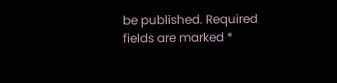be published. Required fields are marked *